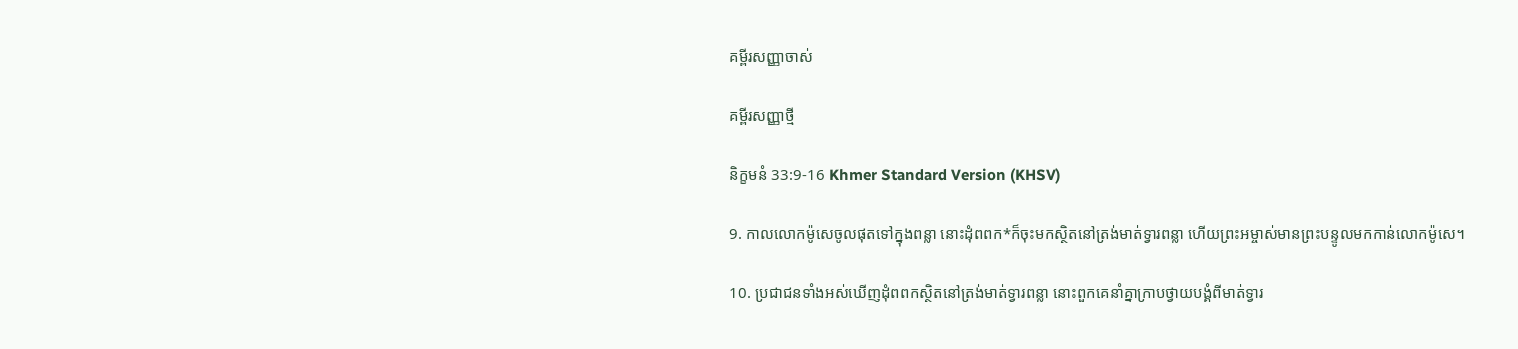គម្ពីរសញ្ញាចាស់

គម្ពីរសញ្ញាថ្មី

និក្ខមនំ 33:9-16 Khmer Standard Version (KHSV)

9. កាលលោកម៉ូសេចូលផុតទៅក្នុងពន្លា នោះដុំពពក*ក៏ចុះមកស្ថិតនៅត្រង់មាត់ទ្វារពន្លា ហើយព្រះ‌អម្ចាស់មានព្រះ‌បន្ទូលមកកាន់លោកម៉ូសេ។

10. ប្រជា‌ជនទាំងអស់ឃើញដុំពពកស្ថិតនៅត្រង់មាត់ទ្វារពន្លា នោះពួកគេនាំគ្នាក្រាបថ្វាយ‌បង្គំពីមាត់ទ្វារ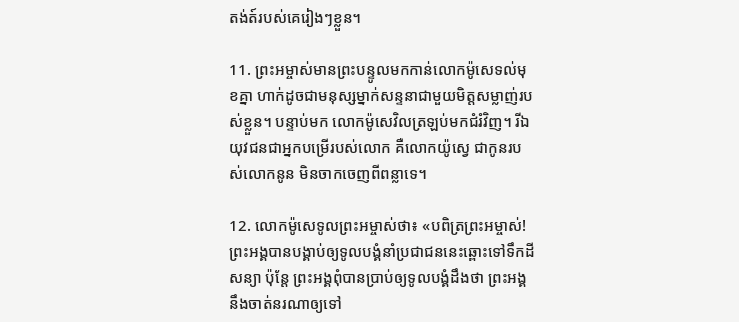តង់ត៍របស់គេរៀងៗខ្លួន។

11. ព្រះ‌អម្ចាស់មានព្រះ‌បន្ទូលមកកាន់លោកម៉ូសេទល់មុខគ្នា ហាក់ដូចជាមនុស្សម្នាក់សន្ទនាជាមួយមិត្តសម្លាញ់របស់ខ្លួន។ បន្ទាប់មក លោកម៉ូសេវិលត្រឡប់មកជំរំវិញ។ រីឯយុវជនជាអ្នកបម្រើរបស់លោក គឺលោកយ៉ូស្វេ ជាកូនរបស់លោកនូន មិនចាកចេញពីពន្លាទេ។

12. លោកម៉ូសេទូលព្រះ‌អម្ចាស់ថា៖ «បពិត្រព្រះ‌អម្ចាស់! ព្រះ‌អង្គបានបង្គាប់ឲ្យទូលបង្គំនាំប្រជា‌ជននេះឆ្ពោះទៅទឹកដីសន្យា ប៉ុន្តែ ព្រះ‌អង្គពុំបានប្រាប់ឲ្យទូលបង្គំដឹងថា ព្រះ‌អង្គនឹងចាត់នរណាឲ្យទៅ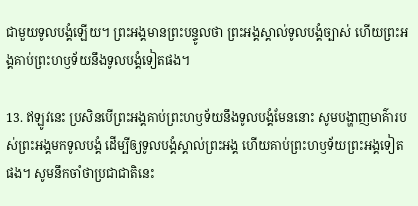ជាមួយទូលបង្គំឡើយ។ ព្រះ‌អង្គមានព្រះ‌បន្ទូលថា ព្រះ‌អង្គស្គាល់ទូលបង្គំច្បាស់ ហើយព្រះ‌អង្គគាប់ព្រះ‌ហឫទ័យនឹងទូលបង្គំទៀតផង។

13. ឥឡូវនេះ ប្រសិនបើព្រះ‌អង្គគាប់ព្រះ‌ហឫទ័យនឹងទូលបង្គំមែននោះ សូមបង្ហាញមាគ៌ារបស់ព្រះ‌អង្គមកទូលបង្គំ ដើម្បីឲ្យទូលបង្គំស្គាល់ព្រះ‌អង្គ ហើយគាប់ព្រះ‌ហឫទ័យព្រះ‌អង្គទៀតផង។ សូមនឹកចាំថាប្រជា‌ជាតិនេះ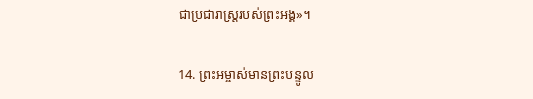ជាប្រជា‌រាស្ត្ររបស់ព្រះ‌អង្គ»។

14. ព្រះ‌អម្ចាស់មានព្រះ‌បន្ទូល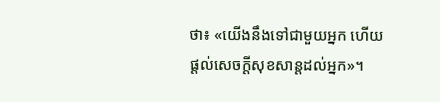ថា៖ «យើងនឹងទៅជាមួយអ្នក ហើយផ្ដល់សេចក្ដីសុខ‌សាន្តដល់អ្នក»។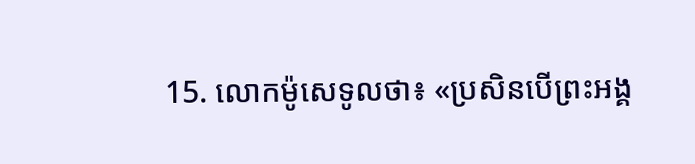15. លោកម៉ូសេទូលថា៖ «ប្រសិនបើព្រះ‌អង្គ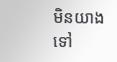មិនយាងទៅ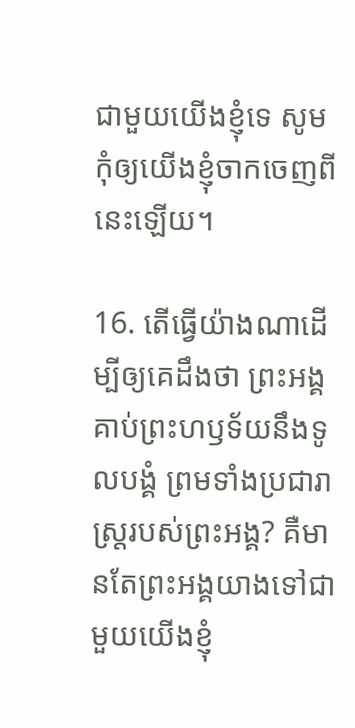ជាមួយយើងខ្ញុំទេ សូមកុំឲ្យយើងខ្ញុំចាកចេញពីនេះឡើយ។

16. តើធ្វើយ៉ាងណាដើម្បីឲ្យគេដឹងថា ព្រះ‌អង្គគាប់ព្រះ‌ហឫទ័យនឹងទូលបង្គំ ព្រមទាំងប្រជា‌រាស្ត្ររបស់ព្រះ‌អង្គ? គឺមានតែព្រះ‌អង្គយាងទៅជាមួយយើងខ្ញុំ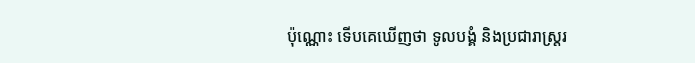ប៉ុណ្ណោះ ទើបគេឃើញថា ទូលបង្គំ និងប្រជា‌រាស្ត្ររ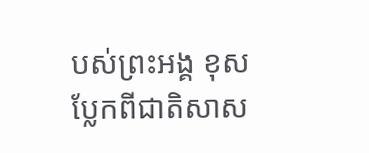បស់ព្រះ‌អង្គ ខុសប្លែកពីជាតិសាស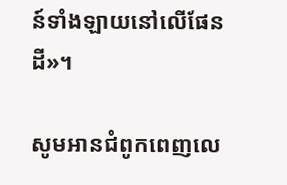ន៍ទាំង‌ឡាយនៅលើផែនដី»។

សូមអានជំពូកពេញលេ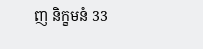ញ និក្ខមនំ 33